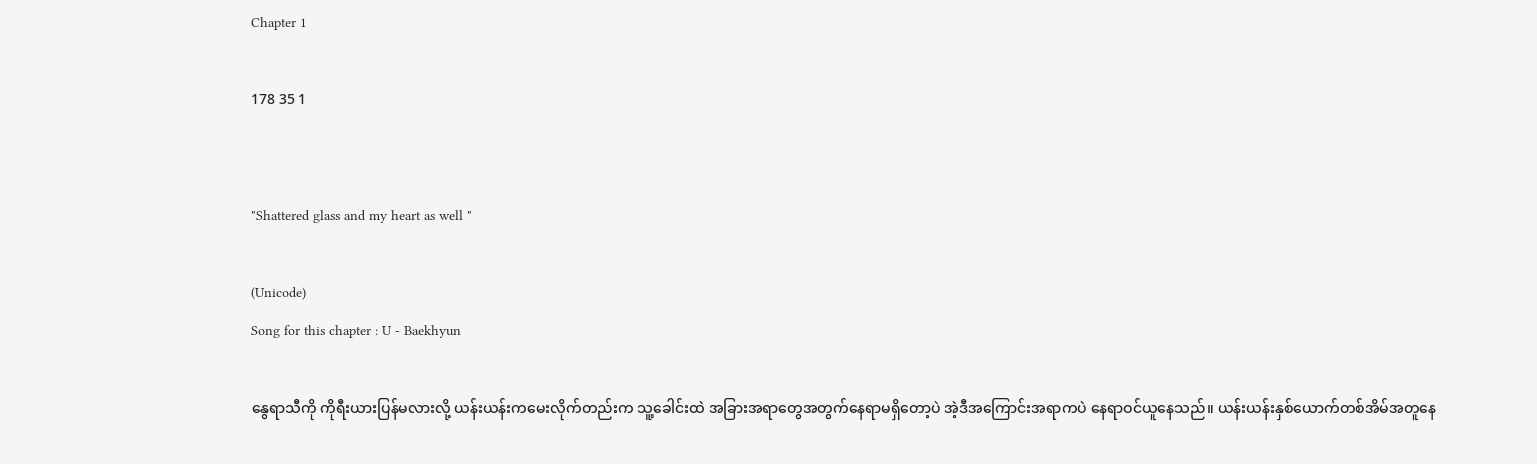Chapter 1

178 35 1


"Shattered glass and my heart as well "

(Unicode)
Song for this chapter : U - Baekhyun

နွေရာသီကို ကိုရီးယားပြန်မလားလို့ ယန်းယန်းကမေးလိုက်တည်းက သူ့ခေါင်းထဲ အခြားအရာတွေအတွက်နေရာမရှိတော့ပဲ အဲ့ဒီအကြောင်းအရာကပဲ နေရာဝင်ယူနေသည်။ ယန်းယန်းနှစ်ယောက်တစ်အိမ်အတူနေ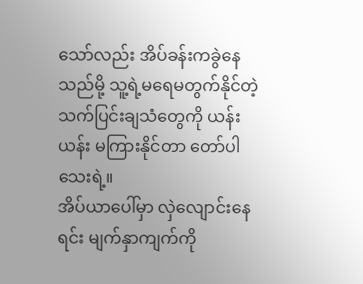သော်လည်း အိပ်ခန်းကခွဲနေသည်မို့ သူ့ရဲ့မရေမတွက်နိုင်တဲ့ သက်ပြင်းချသံတွေကို ယန်းယန်း မကြားနိုင်တာ တော်ပါသေးရဲ့။
အိပ်ယာပေါ်မှာ လှဲလျောင်းနေရင်း မျက်နှာကျက်ကို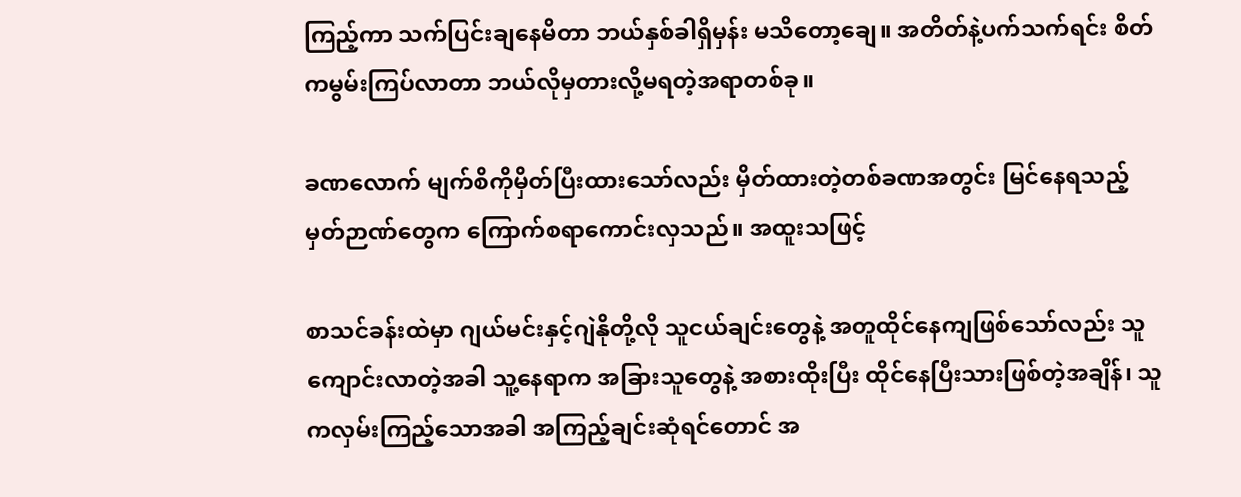ကြည့်ကာ သက်ပြင်းချနေမိတာ ဘယ်နှစ်ခါရှိမှန်း မသိတော့ချေ။ အတိတ်နဲ့ပက်သက်ရင်း စိတ်ကမွမ်းကြပ်လာတာ ဘယ်လိုမှတားလို့မရတဲ့အရာတစ်ခု။

ခဏလောက် မျက်စိကိုမှိတ်ပြီးထားသော်လည်း မှိတ်ထားတဲ့တစ်ခဏအတွင်း မြင်နေရသည့် မှတ်ဉာဏ်တွေက ကြောက်စရာကောင်းလှသည်။ အထူးသဖြင့်

စာသင်ခန်းထဲမှာ ဂျယ်မင်းနှင့်ဂျဲနိုတို့လို သူငယ်ချင်းတွေနဲ့ အတူထိုင်နေကျဖြစ်သော်လည်း သူကျောင်းလာတဲ့အခါ သူ့နေရာက အခြားသူတွေနဲ့ အစားထိုးပြီး ထိုင်နေပြီးသားဖြစ်တဲ့အချိန်၊ သူကလှမ်းကြည့်သောအခါ အကြည့်ချင်းဆုံရင်တောင် အ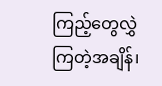ကြည့်တွေလွှဲကြတဲ့အချိန်၊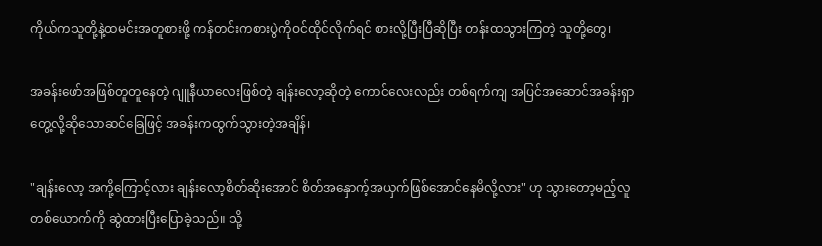ကိုယ်ကသူတို့နဲ့ထမင်းအတူစားဖို့ ကန်တင်းကစားပွဲကိုဝင်ထိုင်လိုက်ရင် စားလို့ပြီးပြီဆိုပြီး တန်းထသွားကြတဲ့ သူတို့တွေ၊

အခန်းဖော်အဖြစ်တူတူနေတဲ့ ဂျူနီယာလေးဖြစ်တဲ့ ချန်းလော့ဆိုတဲ့ ကောင်လေးလည်း တစ်ရက်ကျ အပြင်အဆောင်အခန်းရှာတွေ့လို့ဆိုသောဆင်ခြေဖြင့် အခန်းကထွက်သွားတဲ့အချိန်၊

"ချန်းလော့ အကို့ကြောင့်လား ချန်းလော့စိတ်ဆိုးအောင် စိတ်အနှောက့်အယှက်ဖြစ်အောင်နေမိလို့လား" ဟု သွားတော့မည့်လူတစ်ယောက်ကို ဆွဲထားပြီးပြောခဲ့သည်။ သို့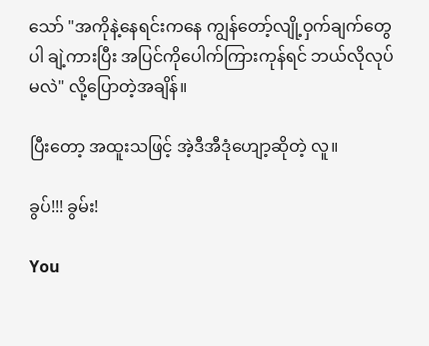သော် "အကိုနဲ့နေရင်းကနေ ကျွန်တော့်လျို့ဝှက်ချက်တွေပါ ချဲ့ကားပြီး အပြင်ကိုပေါက်ကြားကုန်ရင် ဘယ်လိုလုပ်မလဲ" လို့ပြောတဲ့အချိန်။

ပြီးတော့ အထူးသဖြင့် အဲ့ဒီအီဒုံဟျော့ဆိုတဲ့ လူ။

ခွပ်!!! ခွမ်း!

You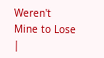Weren't Mine to Lose |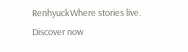RenhyuckWhere stories live. Discover now